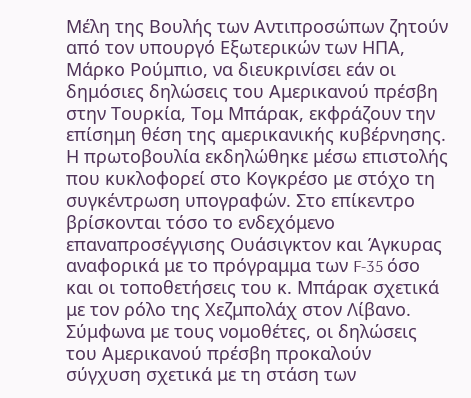Μέλη της Βουλής των Αντιπροσώπων ζητούν από τον υπουργό Εξωτερικών των ΗΠΑ, Μάρκο Ρούμπιο, να διευκρινίσει εάν οι δημόσιες δηλώσεις του Αμερικανού πρέσβη στην Τουρκία, Τομ Μπάρακ, εκφράζουν την επίσημη θέση της αμερικανικής κυβέρνησης.
Η πρωτοβουλία εκδηλώθηκε μέσω επιστολής που κυκλοφορεί στο Κογκρέσο με στόχο τη συγκέντρωση υπογραφών. Στο επίκεντρο βρίσκονται τόσο το ενδεχόμενο επαναπροσέγγισης Ουάσιγκτον και Άγκυρας αναφορικά με το πρόγραμμα των F-35 όσο και οι τοποθετήσεις του κ. Μπάρακ σχετικά με τον ρόλο της Χεζμπολάχ στον Λίβανο.
Σύμφωνα με τους νομοθέτες, οι δηλώσεις του Αμερικανού πρέσβη προκαλούν σύγχυση σχετικά με τη στάση των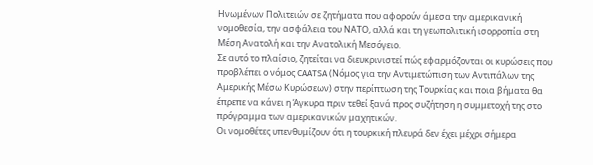Ηνωμένων Πολιτειών σε ζητήματα που αφορούν άμεσα την αμερικανική νομοθεσία, την ασφάλεια του ΝΑΤΟ, αλλά και τη γεωπολιτική ισορροπία στη Μέση Ανατολή και την Ανατολική Μεσόγειο.
Σε αυτό το πλαίσιο, ζητείται να διευκρινιστεί πώς εφαρμόζονται οι κυρώσεις που προβλέπει ο νόμος CAATSA (Νόμος για την Αντιμετώπιση των Αντιπάλων της Αμερικής Μέσω Κυρώσεων) στην περίπτωση της Τουρκίας και ποια βήματα θα έπρεπε να κάνει η Άγκυρα πριν τεθεί ξανά προς συζήτηση η συμμετοχή της στο πρόγραμμα των αμερικανικών μαχητικών.
Οι νομοθέτες υπενθυμίζουν ότι η τουρκική πλευρά δεν έχει μέχρι σήμερα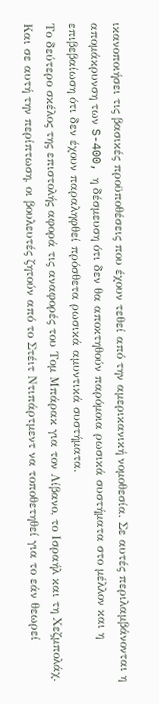ικανοποιήσει τις βασικές προϋποθέσεις που έχουν τεθεί από την αμερικανική νομοθεσία. Σε αυτές περιλαμβάνονται η απομάκρυνση των S-400, η δέσμευση ότι δεν θα αποκτηθούν παρόμοια ρωσικά συστήματα στο μέλλον και η επιβεβαίωση ότι δεν έχουν παραληφθεί πρόσθετα ρωσικά αμυντικά συστήματα.
Το δεύτερο σκέλος της επιστολής αφορά τις αναφορές του Τομ Μπάρακ για τον Λίβανο, το Ισραήλ και τη Χεζμπολάχ. Και σε αυτή την περίπτωση, οι βουλευτές ζητούν από το Στέιτ Ντιπάρτμεντ να τοποθετηθεί για το εάν θεωρεί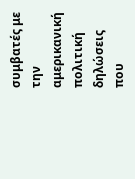συμβατές με την αμερικανική πολιτική δηλώσεις που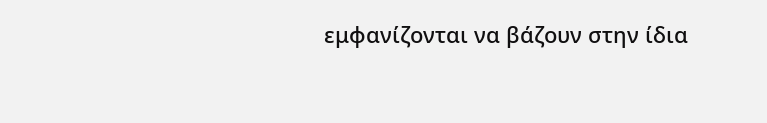εμφανίζονται να βάζουν στην ίδια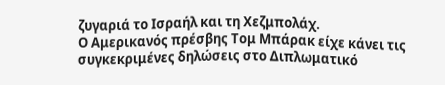ζυγαριά το Ισραήλ και τη Χεζμπολάχ.
Ο Αμερικανός πρέσβης Τομ Μπάρακ είχε κάνει τις συγκεκριμένες δηλώσεις στο Διπλωματικό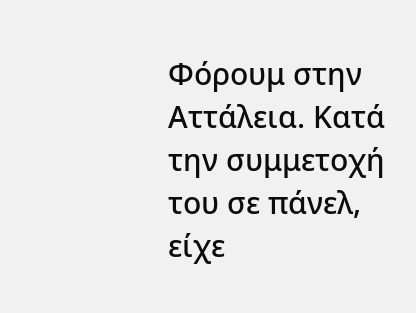Φόρουμ στην Αττάλεια. Κατά την συμμετοχή του σε πάνελ, είχε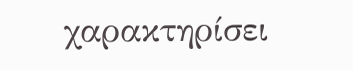χαρακτηρίσει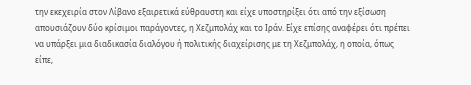την εκεχειρία στον Λίβανο εξαιρετικά εύθραυστη και είχε υποστηρίξει ότι από την εξίσωση απουσιάζουν δύο κρίσιμοι παράγοντες, η Χεζμπολάχ και το Ιράν. Είχε επίσης αναφέρει ότι πρέπει να υπάρξει μια διαδικασία διαλόγου ή πολιτικής διαχείρισης με τη Χεζμπολάχ, η οποία, όπως είπε,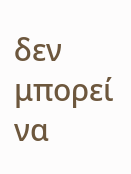δεν μπορεί να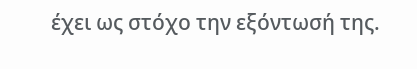έχει ως στόχο την εξόντωσή της.